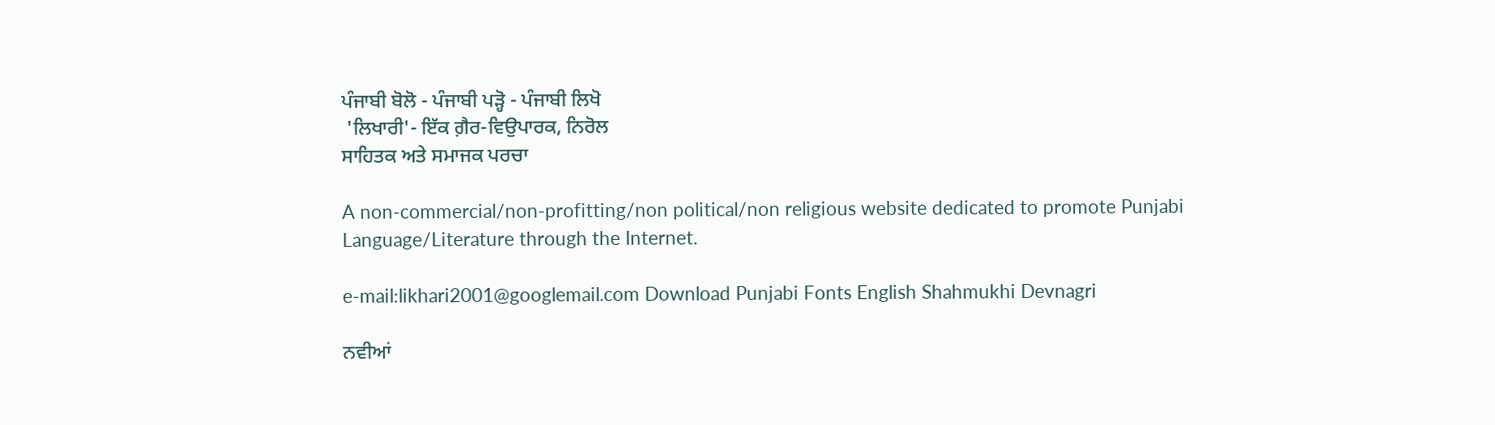ਪੰਜਾਬੀ ਬੋਲੋ - ਪੰਜਾਬੀ ਪੜ੍ਹੋ - ਪੰਜਾਬੀ ਲਿਖੋ
 'ਲਿਖਾਰੀ'- ਇੱਕ ਗ਼ੈਰ-ਵਿਉਪਾਰਕ, ਨਿਰੋਲ
ਸਾਹਿਤਕ ਅਤੇ ਸਮਾਜਕ ਪਰਚਾ

A non-commercial/non-profitting/non political/non religious website dedicated to promote Punjabi Language/Literature through the Internet.

e-mail:likhari2001@googlemail.com Download Punjabi Fonts English Shahmukhi Devnagri

ਨਵੀਆਂ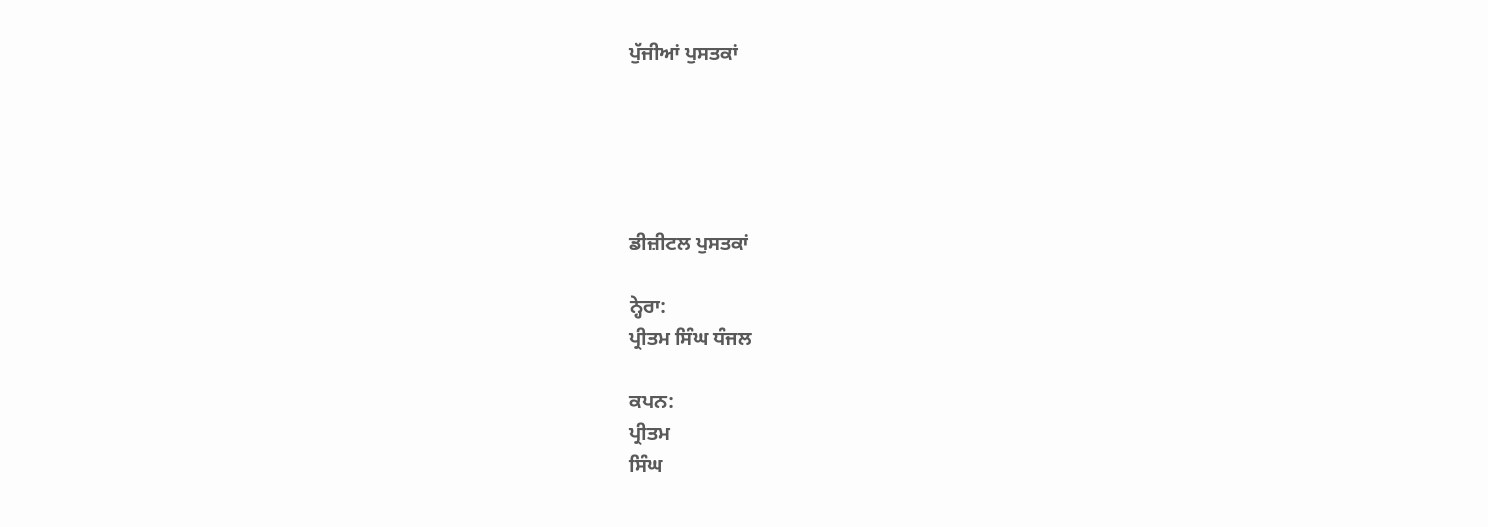ਪੁੱਜੀਆਂ ਪੁਸਤਕਾਂ





ਡੀਜ਼ੀਟਲ ਪੁਸਤਕਾਂ

ਨ੍ਹੇਰਾ:
ਪ੍ਰੀਤਮ ਸਿੰਘ ਧੰਜਲ

ਕਪਨ:
ਪ੍ਰੀਤਮ
ਸਿੰਘ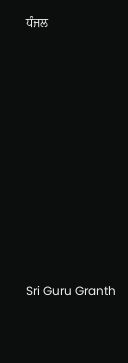ਧੰਜਲ











Sri Guru Granth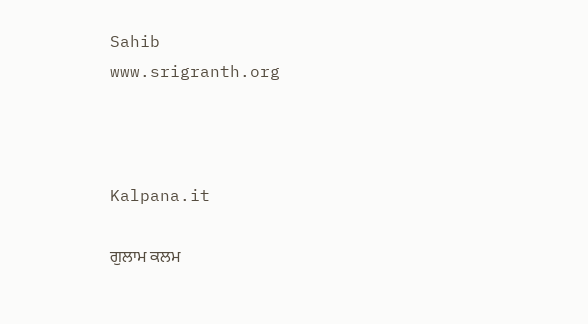Sahib
www.srigranth.org



Kalpana.it

ਗੁਲਾਮ ਕਲਮ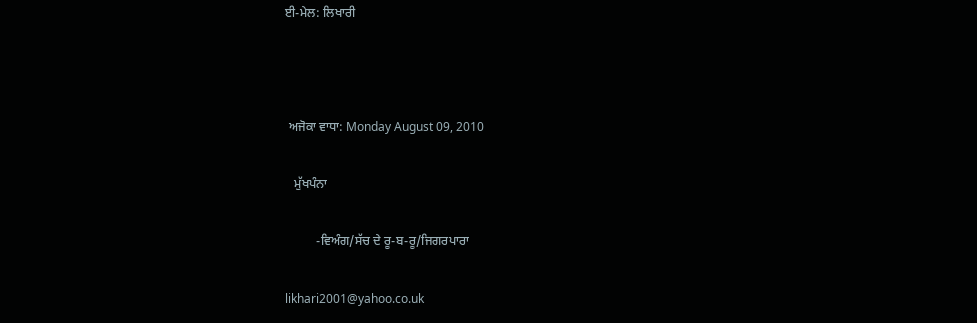ਈ-ਮੇਲ: ਲਿਖਾਰੀ



 ਅਜੋਕਾ ਵਾਧਾ: Monday August 09, 2010

   ਮੁੱਖਪੰਨਾ

          -ਵਿਅੰਗ/ਸੱਚ ਦੇ ਰੂ-ਬ-ਰੂ/ਜਿਗਰਪਾਰਾ

likhari2001@yahoo.co.uk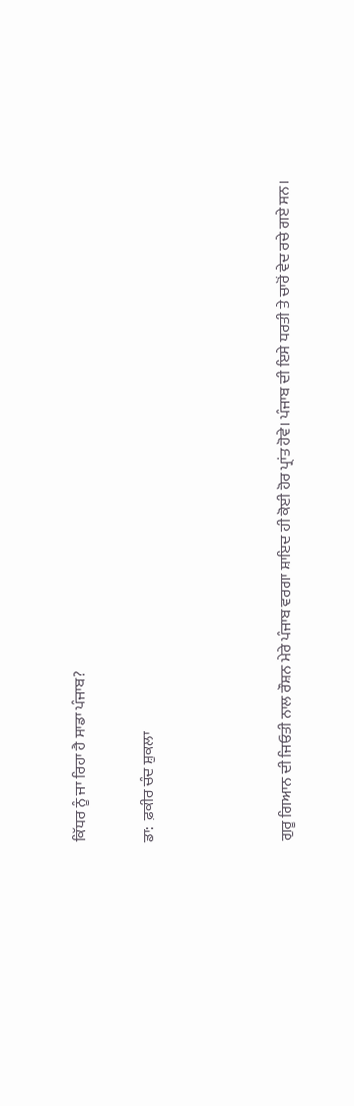ਕਿੱਧਰ ਨੂੰ ਜਾ ਰਿਹਾ ਹੈ ਸਾਡਾ ਪੰਜਾਬ?

ਡਾ:  ਫ਼ਕੀਰ ਚੰਦ ਸ਼ੁਕਲਾ



ਗੁਰੂ ਗਿਆਨ ਦੀ ਜਿਓਤੀ ਨਾਲ ਰੌਸ਼ਨ ਮੇਰੇ ਪੰਜਾਬ ਵਰਗਾ ਸ਼ਾਇਦ ਹੀ ਕੋਈ ਹੋਰ ਪ੍ਰਾਂਤ ਹੋਵੇ। ਪੰਜਾਬ ਦੀ ਇਸੇ ਧਰਤੀ ਤੇ ਚਾਰੋਂ ਵੇਦ ਰਚੇ ਗਏ ਸਨ।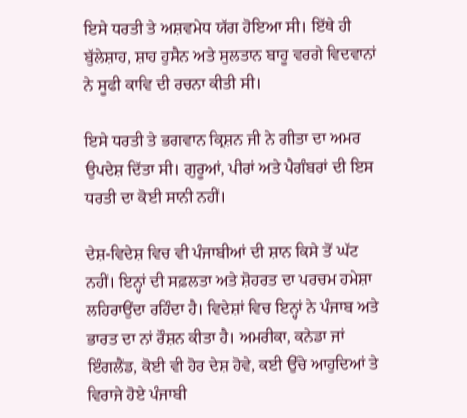ਇਸੇ ਧਰਤੀ ਤੇ ਅਸ਼ਵਮੇਧ ਯੱਗ ਹੋਇਆ ਸੀ। ਇੱਥੇ ਹੀ ਬੁੱਲੇਸ਼ਾਹ, ਸ਼ਾਹ ਹੁਸੈਨ ਅਤੇ ਸੁਲਤਾਨ ਬਾਹੂ ਵਰਗੇ ਵਿਦਵਾਨਾਂ ਨੇ ਸੂਫੀ ਕਾਵਿ ਦੀ ਰਚਨਾ ਕੀਤੀ ਸੀ।

ਇਸੇ ਧਰਤੀ ਤੇ ਭਗਵਾਨ ਕ੍ਰਿਸ਼ਨ ਜੀ ਨੇ ਗੀਤਾ ਦਾ ਅਮਰ ਉਪਦੇਸ਼ ਦਿੱਤਾ ਸੀ। ਗੁਰੂਆਂ, ਪੀਰਾਂ ਅਤੇ ਪੈਗੰਬਰਾਂ ਦੀ ਇਸ ਧਰਤੀ ਦਾ ਕੋਈ ਸਾਨੀ ਨਹੀਂ।

ਦੇਸ਼-ਵਿਦੇਸ਼ ਵਿਚ ਵੀ ਪੰਜਾਬੀਆਂ ਦੀ ਸ਼ਾਨ ਕਿਸੇ ਤੋਂ ਘੱਟ ਨਹੀਂ। ਇਨ੍ਹਾਂ ਦੀ ਸਫ਼ਲਤਾ ਅਤੇ ਸ਼ੋਹਰਤ ਦਾ ਪਰਚਮ ਹਮੇਸ਼ਾ ਲਹਿਰਾਉਂਦਾ ਰਹਿੰਦਾ ਹੈ। ਵਿਦੇਸ਼ਾਂ ਵਿਚ ਇਨ੍ਹਾਂ ਨੇ ਪੰਜਾਬ ਅਤੇ ਭਾਰਤ ਦਾ ਨਾਂ ਰੌਸ਼ਨ ਕੀਤਾ ਹੈ। ਅਮਰੀਕਾ, ਕਨੇਡਾ ਜਾਂ ਇੰਗਲੈਂਡ, ਕੋਈ ਵੀ ਹੋਰ ਦੇਸ਼ ਹੋਵੇ, ਕਈ ਉੱਚੇ ਆਹੁਦਿਆਂ ਤੇ ਵਿਰਾਜੇ ਹੋਏ ਪੰਜਾਬੀ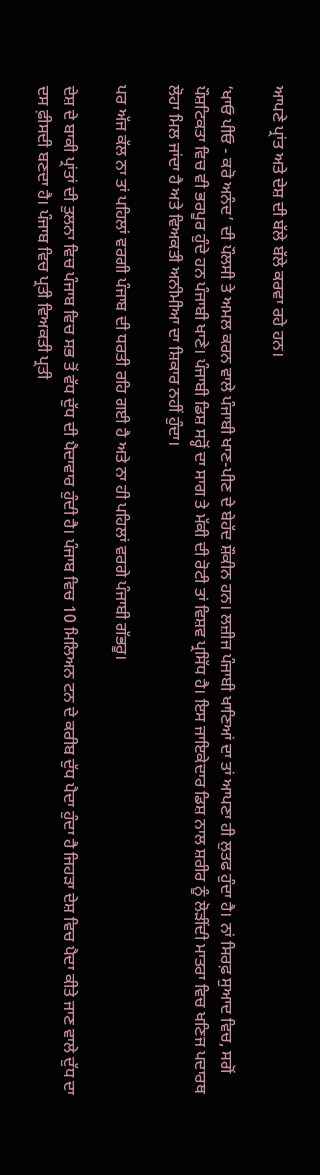ਆਪਣੇ ਪ੍ਰਾਂਤ ਅਤੇ ਦੇਸ਼ ਦੀ ਬੱਲੇ ਬੱਲੇ ਕਰਵਾ ਰਹੇ ਹਨ।

‘ਖਾਓ ਪੀਓ - ਕਰੋ ਅਨੰਦ’ ਦੀ ਪੌਲਸੀ ਤੇ ਅਮਲ ਕਰਨ ਵਾਲੇ ਪੰਜਾਬੀ ਖਾਣ-ਪੀਣ ਦੇ ਬੇਹੱਦ ਸ਼ੌਕੀਨ ਹਨ। ਲਜ਼ੀਜ ਪੰਜਾਬੀ ਖਾਣਿਆਂ ਦਾ ਤਾਂ ਆਪਣਾ ਹੀ ਲੁਤਫ ਹੁੰਦਾ ਹੈ। ਨਾਂ ਸਿਰਫ਼ ਸੁਆਦ ਵਿਚ, ਸਗੋਂ ਪੌਸ਼ਟਿਕਤਾ ਵਿਚ ਵੀ ਭਰਪੂਰ ਹੁੰਦੇ ਹਨ ਪੰਜਾਬੀ ਖਾਣੇ। ਪੰਜਾਬੀ ਡਿਸ਼ ਸਰ੍ਹੋਂ ਦਾ ਸਾਗ ਤੇ ਮੱਕੀ ਦੀ ਰੋਟੀ ਤਾਂ ਵਿਸ਼ਵ ਪ੍ਰਸਿੱਧ ਹੈ। ਇਸ ਜਾਇਕੇਦਾਰ ਡਿਸ਼ ਨਾਲ ਸ਼ਰੀਰ ਨੂੰ ਲੋੜੀਂਦੀ ਮਾਤਰਾ ਵਿਚ ਖਣਿਜ ਪਦਾਰਥ ਲੋਹਾ ਮਿਲ ਜਾਂਦਾ ਹੈ ਅਤੇ ਵਿਅਕਤੀ ਅਨੀਮੀਆ ਦਾ ਸ਼ਿਕਾਰ ਨਹੀਂ ਹੁੰਦਾ।

ਪਰ ਅੱਜ ਕੱਲ ਨਾ ਤਾਂ ਪਹਿਲਾਂ ਵਰਗੀ ਪੰਜਾਬ ਦੀ ਧਰਤੀ ਰਹਿ ਗਈ ਹੈ ਅਤੇ ਨਾ ਹੀ ਪਹਿਲਾਂ ਵਰਗੇ ਪੰਜਾਬੀ ਗੱਭਰੂ।

ਦੇਸ਼ ਦੇ ਬਾਕੀ ਪ੍ਰਾਂਤਾਂ ਦੀ ਤੁਲਨਾ ਵਿਚ ਪੰਜਾਬ ਵਿਚ ਸਭ ਤੋਂ ਵੱਧ ਦੁੱਧ ਦੀ ਪੈਦਾਵਾਰ ਹੁੰਦੀ ਹੈ। ਪੰਜਾਬ ਵਿਚ 10 ਮਿਲਿਅਨ ਟਨ ਦੇ ਕਰੀਬ ਦੁੱਧ ਪੈਦਾ ਹੁੰਦਾ ਹੈ ਜਿਹੜਾ ਦੇਸ਼ ਵਿਚ ਪੈਦਾ ਕੀਤੇ ਜਾਣ ਵਾਲੇ ਦੁੱਧ ਦਾ ਦਸ ਫ਼ੀਸਦੀ ਬਣਦਾ ਹੈ। ਪੰਜਾਬ ਵਿਚ ਪ੍ਰਤੀ ਵਿਅਕਤੀ ਪ੍ਰਤੀ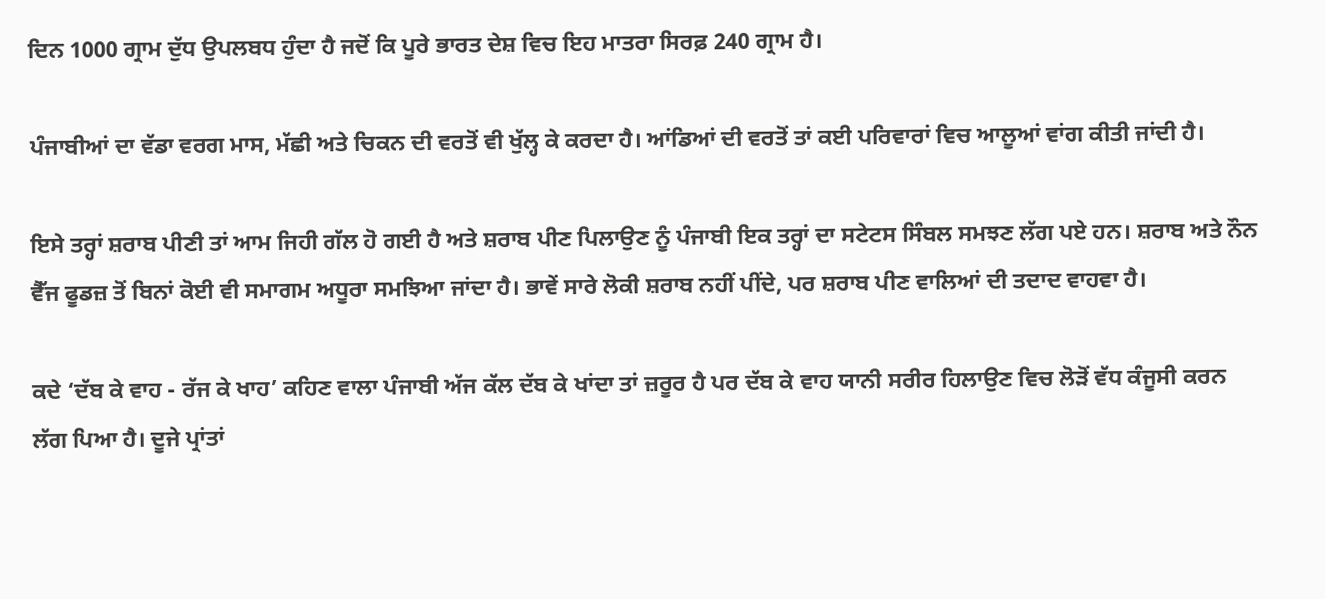ਦਿਨ 1000 ਗ੍ਰਾਮ ਦੁੱਧ ਉਪਲਬਧ ਹੁੰਦਾ ਹੈ ਜਦੋਂ ਕਿ ਪੂਰੇ ਭਾਰਤ ਦੇਸ਼ ਵਿਚ ਇਹ ਮਾਤਰਾ ਸਿਰਫ਼ 240 ਗ੍ਰਾਮ ਹੈ।

ਪੰਜਾਬੀਆਂ ਦਾ ਵੱਡਾ ਵਰਗ ਮਾਸ, ਮੱਛੀ ਅਤੇ ਚਿਕਨ ਦੀ ਵਰਤੋਂ ਵੀ ਖੁੱਲ੍ਹ ਕੇ ਕਰਦਾ ਹੈ। ਆਂਡਿਆਂ ਦੀ ਵਰਤੋਂ ਤਾਂ ਕਈ ਪਰਿਵਾਰਾਂ ਵਿਚ ਆਲੂਆਂ ਵਾਂਗ ਕੀਤੀ ਜਾਂਦੀ ਹੈ।

ਇਸੇ ਤਰ੍ਹਾਂ ਸ਼ਰਾਬ ਪੀਣੀ ਤਾਂ ਆਮ ਜਿਹੀ ਗੱਲ ਹੋ ਗਈ ਹੈ ਅਤੇ ਸ਼ਰਾਬ ਪੀਣ ਪਿਲਾਉਣ ਨੂੰ ਪੰਜਾਬੀ ਇਕ ਤਰ੍ਹਾਂ ਦਾ ਸਟੇਟਸ ਸਿੰਬਲ ਸਮਝਣ ਲੱਗ ਪਏ ਹਨ। ਸ਼ਰਾਬ ਅਤੇ ਨੌਨ ਵੈੱਜ ਫੂਡਜ਼ ਤੋਂ ਬਿਨਾਂ ਕੋਈ ਵੀ ਸਮਾਗਮ ਅਧੂਰਾ ਸਮਝਿਆ ਜਾਂਦਾ ਹੈ। ਭਾਵੇਂ ਸਾਰੇ ਲੋਕੀ ਸ਼ਰਾਬ ਨਹੀਂ ਪੀਂਦੇ, ਪਰ ਸ਼ਰਾਬ ਪੀਣ ਵਾਲਿਆਂ ਦੀ ਤਦਾਦ ਵਾਹਵਾ ਹੈ।

ਕਦੇ ‘ਦੱਬ ਕੇ ਵਾਹ - ਰੱਜ ਕੇ ਖਾਹ’ ਕਹਿਣ ਵਾਲਾ ਪੰਜਾਬੀ ਅੱਜ ਕੱਲ ਦੱਬ ਕੇ ਖਾਂਦਾ ਤਾਂ ਜ਼ਰੂਰ ਹੈ ਪਰ ਦੱਬ ਕੇ ਵਾਹ ਯਾਨੀ ਸਰੀਰ ਹਿਲਾਉਣ ਵਿਚ ਲੋੜੋਂ ਵੱਧ ਕੰਜੂਸੀ ਕਰਨ ਲੱਗ ਪਿਆ ਹੈ। ਦੂਜੇ ਪ੍ਰਾਂਤਾਂ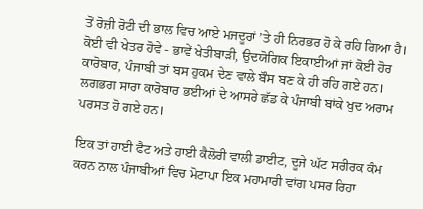ਤੋਂ ਰੋਜ਼ੀ ਰੋਟੀ ਦੀ ਭਾਲ ਵਿਚ ਆਏ ਮਜਦੂਰਾਂ ’ਤੇ ਹੀ ਨਿਰਭਰ ਹੋ ਕੇ ਰਹਿ ਗਿਆ ਹੈ। ਕੋਈ ਵੀ ਖੇਤਰ ਹੋਵੇ - ਭਾਵੇਂ ਖੇਤੀਬਾੜੀ, ਉਦਯੋਗਿਕ ਇਕਾਈਆਂ ਜਾਂ ਕੋਈ ਹੋਰ ਕਾਰੋਬਾਰ, ਪੰਜਾਬੀ ਤਾਂ ਬਸ ਹੁਕਮ ਦੇਣ ਵਾਲੇ ਬੌਸ ਬਣ ਕੇ ਹੀ ਰਹਿ ਗਏ ਹਨ। ਲਗਭਗ ਸਾਰਾ ਕਾਰੋਬਾਰ ਭਈਆਂ ਦੇ ਆਸਰੇ ਛੱਡ ਕੇ ਪੰਜਾਬੀ ਬਾਂਕੇ ਖੁਦ ਅਰਾਮ ਪਰਸਤ ਹੋ ਗਏ ਹਨ।

ਇਕ ਤਾਂ ਹਾਈ ਫੈਟ ਅਤੇ ਹਾਈ ਕੈਲੋਰੀ ਵਾਲੀ ਡਾਈਟ, ਦੂਜੇ ਘੱਟ ਸਰੀਰਕ ਕੰਮ ਕਰਨ ਨਾਲ ਪੰਜਾਬੀਆਂ ਵਿਚ ਮੋਟਾਪਾ ਇਕ ਮਹਾਮਾਰੀ ਵਾਂਗ ਪਸਰ ਰਿਹਾ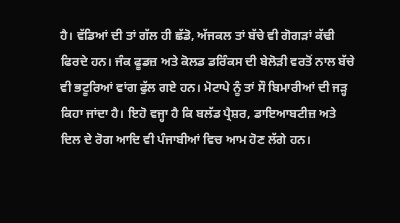ਹੈ। ਵੱਡਿਆਂ ਦੀ ਤਾਂ ਗੱਲ ਹੀ ਛੱਡੋ, ਅੱਜਕਲ ਤਾਂ ਬੱਚੇ ਵੀ ਗੋਗੜਾਂ ਕੱਢੀ ਫਿਰਦੇ ਹਨ। ਜੰਕ ਫੂਡਜ਼ ਅਤੇ ਕੋਲਡ ਡਰਿੰਕਸ ਦੀ ਬੇਲੋੜੀ ਵਰਤੋਂ ਨਾਲ ਬੱਚੇ ਵੀ ਭਟੂਰਿਆਂ ਵਾਂਗ ਫੁੱਲ ਗਏ ਹਨ। ਮੋਟਾਪੇ ਨੂੰ ਤਾਂ ਸੌ ਬਿਮਾਰੀਆਂ ਦੀ ਜੜ੍ਹ ਕਿਹਾ ਜਾਂਦਾ ਹੈ। ਇਹੋ ਵਜ੍ਹਾ ਹੈ ਕਿ ਬਲੱਡ ਪ੍ਰੈਸ਼ਰ, ਡਾਇਆਬਟੀਜ਼ ਅਤੇ ਦਿਲ ਦੇ ਰੋਗ ਆਦਿ ਵੀ ਪੰਜਾਬੀਆਂ ਵਿਚ ਆਮ ਹੋਣ ਲੱਗੇ ਹਨ।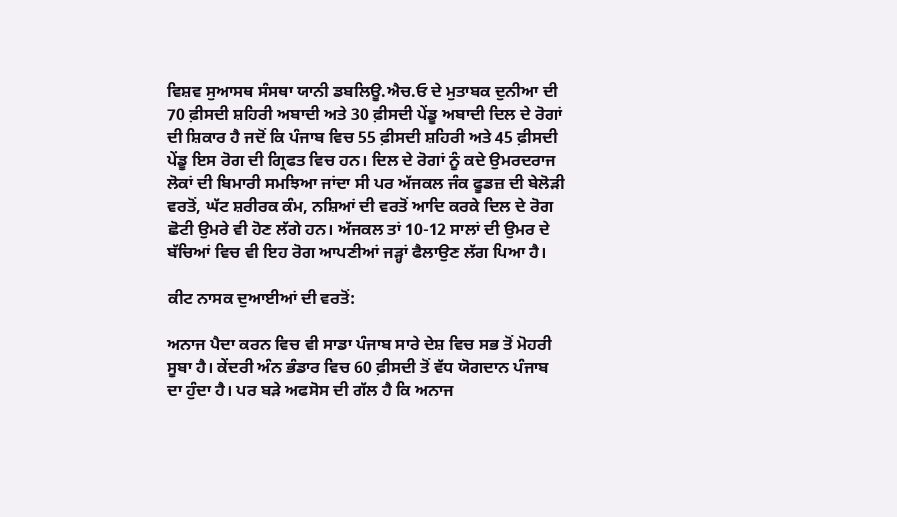ਵਿਸ਼ਵ ਸੁਆਸਥ ਸੰਸਥਾ ਯਾਨੀ ਡਬਲਿਊ.ਐਚ.ਓ ਦੇ ਮੁਤਾਬਕ ਦੁਨੀਆ ਦੀ 70 ਫ਼ੀਸਦੀ ਸ਼ਹਿਰੀ ਅਬਾਦੀ ਅਤੇ 30 ਫ਼ੀਸਦੀ ਪੇਂਡੂ ਅਬਾਦੀ ਦਿਲ ਦੇ ਰੋਗਾਂ ਦੀ ਸ਼ਿਕਾਰ ਹੈ ਜਦੋਂ ਕਿ ਪੰਜਾਬ ਵਿਚ 55 ਫ਼ੀਸਦੀ ਸ਼ਹਿਰੀ ਅਤੇ 45 ਫ਼ੀਸਦੀ ਪੇਂਡੂ ਇਸ ਰੋਗ ਦੀ ਗ੍ਰਿਫਤ ਵਿਚ ਹਨ। ਦਿਲ ਦੇ ਰੋਗਾਂ ਨੂੰ ਕਦੇ ਉਮਰਦਰਾਜ ਲੋਕਾਂ ਦੀ ਬਿਮਾਰੀ ਸਮਝਿਆ ਜਾਂਦਾ ਸੀ ਪਰ ਅੱਜਕਲ ਜੰਕ ਫੂਡਜ਼ ਦੀ ਬੇਲੋੜੀ ਵਰਤੋਂ, ਘੱਟ ਸ਼ਰੀਰਕ ਕੰਮ, ਨਸ਼ਿਆਂ ਦੀ ਵਰਤੋਂ ਆਦਿ ਕਰਕੇ ਦਿਲ ਦੇ ਰੋਗ ਛੋਟੀ ਉਮਰੇ ਵੀ ਹੋਣ ਲੱਗੇ ਹਨ। ਅੱਜਕਲ ਤਾਂ 10-12 ਸਾਲਾਂ ਦੀ ਉਮਰ ਦੇ ਬੱਚਿਆਂ ਵਿਚ ਵੀ ਇਹ ਰੋਗ ਆਪਣੀਆਂ ਜੜ੍ਹਾਂ ਫੈਲਾਉਣ ਲੱਗ ਪਿਆ ਹੈ।

ਕੀਟ ਨਾਸਕ ਦੁਆਈਆਂ ਦੀ ਵਰਤੋਂ:

ਅਨਾਜ ਪੈਦਾ ਕਰਨ ਵਿਚ ਵੀ ਸਾਡਾ ਪੰਜਾਬ ਸਾਰੇ ਦੇਸ਼ ਵਿਚ ਸਭ ਤੋਂ ਮੋਹਰੀ ਸੂਬਾ ਹੈ। ਕੇਂਦਰੀ ਅੰਨ ਭੰਡਾਰ ਵਿਚ 60 ਫ਼ੀਸਦੀ ਤੋਂ ਵੱਧ ਯੋਗਦਾਨ ਪੰਜਾਬ ਦਾ ਹੁੰਦਾ ਹੈ। ਪਰ ਬੜੇ ਅਫਸੋਸ ਦੀ ਗੱਲ ਹੈ ਕਿ ਅਨਾਜ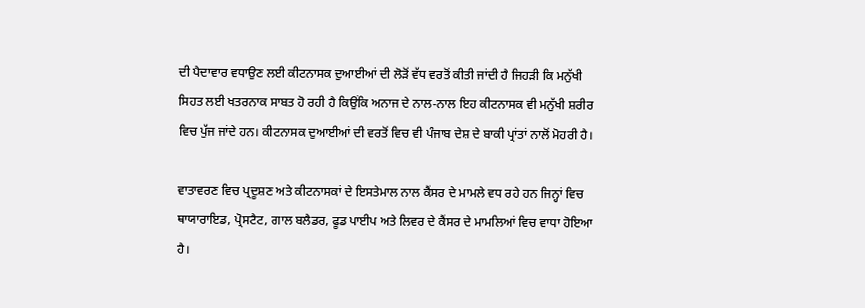ਦੀ ਪੈਦਾਵਾਰ ਵਧਾਉਣ ਲਈ ਕੀਟਨਾਸਕ ਦੁਆਈਆਂ ਦੀ ਲੋੜੋਂ ਵੱਧ ਵਰਤੋਂ ਕੀਤੀ ਜਾਂਦੀ ਹੈ ਜਿਹੜੀ ਕਿ ਮਨੁੱਖੀ ਸਿਹਤ ਲਈ ਖਤਰਨਾਕ ਸਾਬਤ ਹੋ ਰਹੀ ਹੈ ਕਿਉਂਕਿ ਅਨਾਜ ਦੇ ਨਾਲ-ਨਾਲ ਇਹ ਕੀਟਨਾਸਕ ਵੀ ਮਨੁੱਖੀ ਸ਼ਰੀਰ ਵਿਚ ਪੁੱਜ ਜਾਂਦੇ ਹਨ। ਕੀਟਨਾਸਕ ਦੁਆਈਆਂ ਦੀ ਵਰਤੋਂ ਵਿਚ ਵੀ ਪੰਜਾਬ ਦੇਸ਼ ਦੇ ਬਾਕੀ ਪ੍ਰਾਂਤਾਂ ਨਾਲੋਂ ਮੋਹਰੀ ਹੈ।

ਵਾਤਾਵਰਣ ਵਿਚ ਪ੍ਰਦੂਸ਼ਣ ਅਤੇ ਕੀਟਨਾਸਕਾਂ ਦੇ ਇਸਤੇਮਾਲ ਨਾਲ ਕੈਂਸਰ ਦੇ ਮਾਮਲੇ ਵਧ ਰਹੇ ਹਨ ਜਿਨ੍ਹਾਂ ਵਿਚ ਥਾਯਾਰਾਇਡ, ਪ੍ਰੋਸਟੈਟ, ਗਾਲ ਬਲੈਡਰ, ਫੂਡ ਪਾਈਪ ਅਤੇ ਲਿਵਰ ਦੇ ਕੈਂਸਰ ਦੇ ਮਾਮਲਿਆਂ ਵਿਚ ਵਾਧਾ ਹੋਇਆ ਹੈ।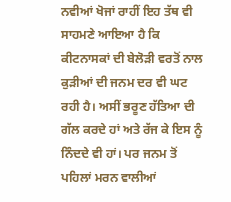ਨਵੀਆਂ ਖੋਜਾਂ ਰਾਹੀਂ ਇਹ ਤੱਥ ਵੀ ਸਾਹਮਣੇ ਆਇਆ ਹੈ ਕਿ ਕੀਟਨਾਸਕਾਂ ਦੀ ਬੇਲੋੜੀ ਵਰਤੋਂ ਨਾਲ ਕੁੜੀਆਂ ਦੀ ਜਨਮ ਦਰ ਵੀ ਘਟ ਰਹੀ ਹੈ। ਅਸੀਂ ਭਰੂਣ ਹੱਤਿਆ ਦੀ ਗੱਲ ਕਰਦੇ ਹਾਂ ਅਤੇ ਰੱਜ ਕੇ ਇਸ ਨੂੰ ਨਿੰਦਦੇ ਵੀ ਹਾਂ। ਪਰ ਜਨਮ ਤੋਂ ਪਹਿਲਾਂ ਮਰਨ ਵਾਲੀਆਂ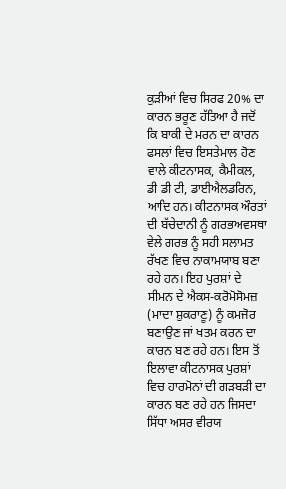ਕੁੜੀਆਂ ਵਿਚ ਸਿਰਫ 20% ਦਾ ਕਾਰਨ ਭਰੂਣ ਹੱਤਿਆ ਹੈ ਜਦੋਂ ਕਿ ਬਾਕੀ ਦੇ ਮਰਨ ਦਾ ਕਾਰਨ ਫਸਲਾਂ ਵਿਚ ਇਸਤੇਮਾਲ ਹੋਣ ਵਾਲੇ ਕੀਟਨਾਸਕ, ਕੈਮੀਕਲ, ਡੀ ਡੀ ਟੀ, ਡਾਈਐਲਡਰਿਨ, ਆਦਿ ਹਨ। ਕੀਟਨਾਸਕ ਔਰਤਾਂ ਦੀ ਬੱਚੇਦਾਨੀ ਨੂੰ ਗਰਭਅਵਸਥਾ ਵੇਲੇ ਗਰਭ ਨੂੰ ਸਹੀ ਸਲਾਮਤ ਰੱਖਣ ਵਿਚ ਨਾਕਾਮਯਾਬ ਬਣਾ ਰਹੇ ਹਨ। ਇਹ ਪੁਰਸ਼ਾਂ ਦੇ ਸੀਮਨ ਦੇ ਐਕਸ-ਕਰੋਮੋਸੋਮਜ਼ (ਮਾਦਾ ਸ਼ੁਕਰਾਣੂ) ਨੂੰ ਕਮਜੋਰ ਬਣਾਉਣ ਜਾਂ ਖਤਮ ਕਰਨ ਦਾ ਕਾਰਨ ਬਣ ਰਹੇ ਹਨ। ਇਸ ਤੋਂ ਇਲਾਵਾ ਕੀਟਨਾਸਕ ਪੁਰਸ਼ਾਂ ਵਿਚ ਹਾਰਮੋਨਾਂ ਦੀ ਗੜਬੜੀ ਦਾ ਕਾਰਨ ਬਣ ਰਹੇ ਹਨ ਜਿਸਦਾ ਸਿੱਧਾ ਅਸਰ ਵੀਰਯ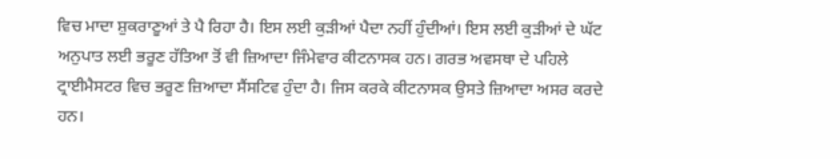ਵਿਚ ਮਾਦਾ ਸ਼ੁਕਰਾਣੂਆਂ ਤੇ ਪੈ ਰਿਹਾ ਹੈ। ਇਸ ਲਈ ਕੁੜੀਆਂ ਪੈਦਾ ਨਹੀਂ ਹੁੰਦੀਆਂ। ਇਸ ਲਈ ਕੁੜੀਆਂ ਦੇ ਘੱਟ ਅਨੁਪਾਤ ਲਈ ਭਰੂਣ ਹੱਤਿਆ ਤੋਂ ਵੀ ਜ਼ਿਆਦਾ ਜਿੰਮੇਵਾਰ ਕੀਟਨਾਸਕ ਹਨ। ਗਰਭ ਅਵਸਥਾ ਦੇ ਪਹਿਲੇ ਟ੍ਰਾਈਮੈਸਟਰ ਵਿਚ ਭਰੂਣ ਜ਼ਿਆਦਾ ਸੈਂਸਟਿਵ ਹੁੰਦਾ ਹੈ। ਜਿਸ ਕਰਕੇ ਕੀਟਨਾਸਕ ਉਸਤੇ ਜ਼ਿਆਦਾ ਅਸਰ ਕਰਦੇ ਹਨ।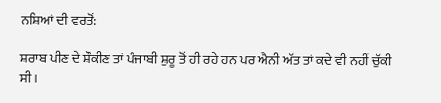ਨਸ਼ਿਆਂ ਦੀ ਵਰਤੋਂ:

ਸ਼ਰਾਬ ਪੀਣ ਦੇ ਸ਼ੌਕੀਣ ਤਾਂ ਪੰਜਾਬੀ ਸ਼ੁਰੂ ਤੋਂ ਹੀ ਰਹੇ ਹਨ ਪਰ ਐਨੀ ਅੱਤ ਤਾਂ ਕਦੇ ਵੀ ਨਹੀਂ ਚੁੱਕੀ ਸੀ।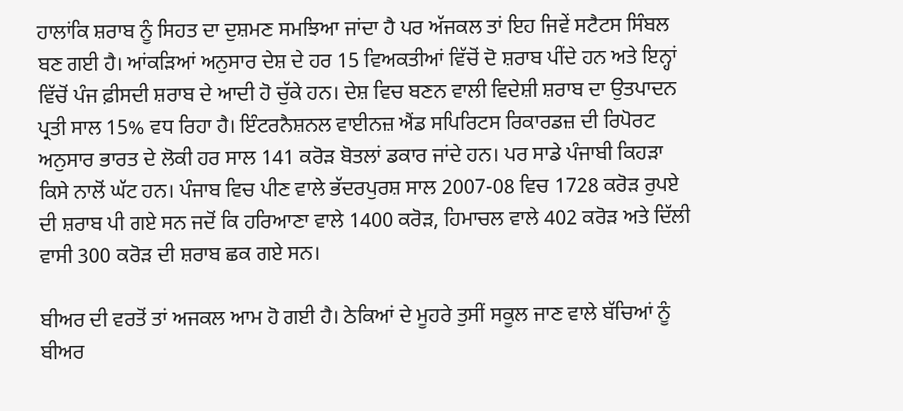ਹਾਲਾਂਕਿ ਸ਼ਰਾਬ ਨੂੰ ਸਿਹਤ ਦਾ ਦੁਸ਼ਮਣ ਸਮਝਿਆ ਜਾਂਦਾ ਹੈ ਪਰ ਅੱਜਕਲ ਤਾਂ ਇਹ ਜਿਵੇਂ ਸਟੈਟਸ ਸਿੰਬਲ ਬਣ ਗਈ ਹੈ। ਆਂਕੜਿਆਂ ਅਨੁਸਾਰ ਦੇਸ਼ ਦੇ ਹਰ 15 ਵਿਅਕਤੀਆਂ ਵਿੱਚੋਂ ਦੋ ਸ਼ਰਾਬ ਪੀਂਦੇ ਹਨ ਅਤੇ ਇਨ੍ਹਾਂ ਵਿੱਚੋਂ ਪੰਜ ਫ਼ੀਸਦੀ ਸ਼ਰਾਬ ਦੇ ਆਦੀ ਹੋ ਚੁੱਕੇ ਹਨ। ਦੇਸ਼ ਵਿਚ ਬਣਨ ਵਾਲੀ ਵਿਦੇਸ਼ੀ ਸ਼ਰਾਬ ਦਾ ਉਤਪਾਦਨ ਪ੍ਰਤੀ ਸਾਲ 15% ਵਧ ਰਿਹਾ ਹੈ। ਇੰਟਰਨੈਸ਼ਨਲ ਵਾਈਨਜ਼ ਐਂਡ ਸਪਿਰਿਟਸ ਰਿਕਾਰਡਜ਼ ਦੀ ਰਿਪੋਰਟ ਅਨੁਸਾਰ ਭਾਰਤ ਦੇ ਲੋਕੀ ਹਰ ਸਾਲ 141 ਕਰੋੜ ਬੋਤਲਾਂ ਡਕਾਰ ਜਾਂਦੇ ਹਨ। ਪਰ ਸਾਡੇ ਪੰਜਾਬੀ ਕਿਹੜਾ ਕਿਸੇ ਨਾਲੋਂ ਘੱਟ ਹਨ। ਪੰਜਾਬ ਵਿਚ ਪੀਣ ਵਾਲੇ ਭੱਦਰਪੁਰਸ਼ ਸਾਲ 2007-08 ਵਿਚ 1728 ਕਰੋੜ ਰੁਪਏ ਦੀ ਸ਼ਰਾਬ ਪੀ ਗਏ ਸਨ ਜਦੋਂ ਕਿ ਹਰਿਆਣਾ ਵਾਲੇ 1400 ਕਰੋੜ, ਹਿਮਾਚਲ ਵਾਲੇ 402 ਕਰੋੜ ਅਤੇ ਦਿੱਲੀ ਵਾਸੀ 300 ਕਰੋੜ ਦੀ ਸ਼ਰਾਬ ਛਕ ਗਏ ਸਨ।

ਬੀਅਰ ਦੀ ਵਰਤੋਂ ਤਾਂ ਅਜਕਲ ਆਮ ਹੋ ਗਈ ਹੈ। ਠੇਕਿਆਂ ਦੇ ਮੂਹਰੇ ਤੁਸੀਂ ਸਕੂਲ ਜਾਣ ਵਾਲੇ ਬੱਚਿਆਂ ਨੂੰ ਬੀਅਰ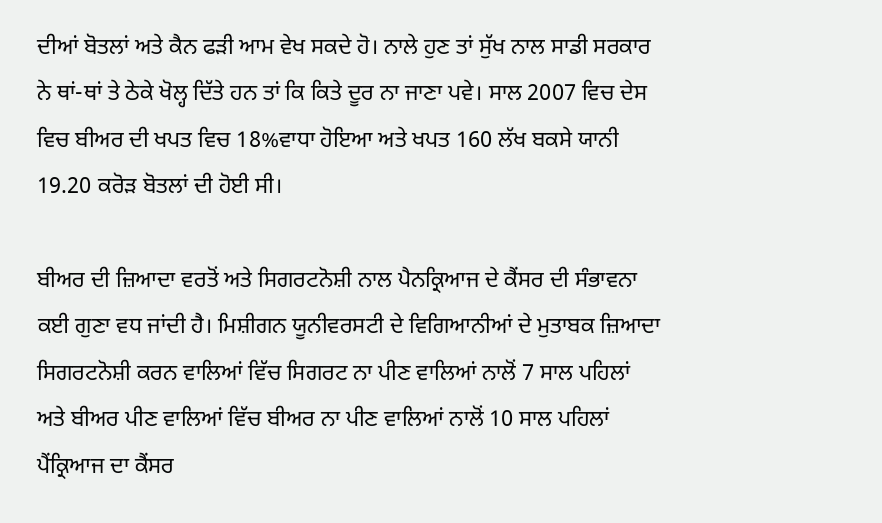ਦੀਆਂ ਬੋਤਲਾਂ ਅਤੇ ਕੈਨ ਫੜੀ ਆਮ ਵੇਖ ਸਕਦੇ ਹੋ। ਨਾਲੇ ਹੁਣ ਤਾਂ ਸੁੱਖ ਨਾਲ ਸਾਡੀ ਸਰਕਾਰ ਨੇ ਥਾਂ-ਥਾਂ ਤੇ ਠੇਕੇ ਖੋਲ੍ਹ ਦਿੱਤੇ ਹਨ ਤਾਂ ਕਿ ਕਿਤੇ ਦੂਰ ਨਾ ਜਾਣਾ ਪਵੇ। ਸਾਲ 2007 ਵਿਚ ਦੇਸ ਵਿਚ ਬੀਅਰ ਦੀ ਖਪਤ ਵਿਚ 18%ਵਾਧਾ ਹੋਇਆ ਅਤੇ ਖਪਤ 160 ਲੱਖ ਬਕਸੇ ਯਾਨੀ 19.20 ਕਰੋੜ ਬੋਤਲਾਂ ਦੀ ਹੋਈ ਸੀ।

ਬੀਅਰ ਦੀ ਜ਼ਿਆਦਾ ਵਰਤੋਂ ਅਤੇ ਸਿਗਰਟਨੋਸ਼ੀ ਨਾਲ ਪੈਨਕ੍ਰਿਆਜ ਦੇ ਕੈਂਸਰ ਦੀ ਸੰਭਾਵਨਾ ਕਈ ਗੁਣਾ ਵਧ ਜਾਂਦੀ ਹੈ। ਮਿਸ਼ੀਗਨ ਯੂਨੀਵਰਸਟੀ ਦੇ ਵਿਗਿਆਨੀਆਂ ਦੇ ਮੁਤਾਬਕ ਜ਼ਿਆਦਾ ਸਿਗਰਟਨੋਸ਼ੀ ਕਰਨ ਵਾਲਿਆਂ ਵਿੱਚ ਸਿਗਰਟ ਨਾ ਪੀਣ ਵਾਲਿਆਂ ਨਾਲੋਂ 7 ਸਾਲ ਪਹਿਲਾਂ ਅਤੇ ਬੀਅਰ ਪੀਣ ਵਾਲਿਆਂ ਵਿੱਚ ਬੀਅਰ ਨਾ ਪੀਣ ਵਾਲਿਆਂ ਨਾਲੋਂ 10 ਸਾਲ ਪਹਿਲਾਂ ਪੈਂਕ੍ਰਿਆਜ ਦਾ ਕੈਂਸਰ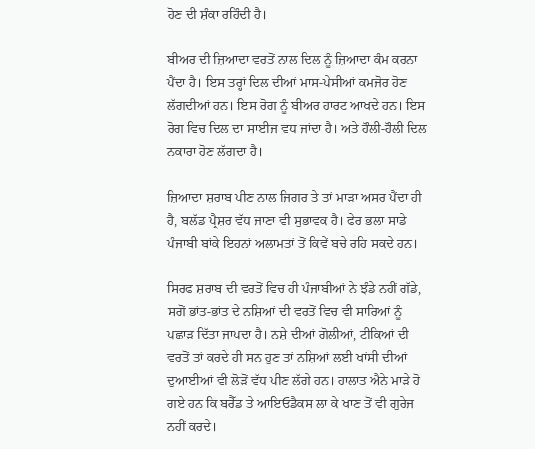ਹੋਣ ਦੀ ਸ਼ੰਕਾ ਰਹਿੰਦੀ ਹੈ।

ਬੀਅਰ ਦੀ ਜ਼ਿਆਦਾ ਵਰਤੋਂ ਨਾਲ ਦਿਲ ਨੂੰ ਜ਼ਿਆਦਾ ਕੰਮ ਕਰਨਾ ਪੈਂਦਾ ਹੈ। ਇਸ ਤਰ੍ਹਾਂ ਦਿਲ ਦੀਆਂ ਮਾਸ-ਪੇਸੀਆਂ ਕਮਜੋਰ ਹੋਣ ਲੱਗਦੀਆਂ ਹਨ। ਇਸ ਰੋਗ ਨੂੰ ਬੀਅਰ ਹਾਰਟ ਆਖਦੇ ਹਨ। ਇਸ ਰੋਗ ਵਿਚ ਦਿਲ ਦਾ ਸਾਈਜ ਵਧ ਜਾਂਦਾ ਹੈ। ਅਤੇ ਹੌਲੀ-ਹੌਲੀ ਦਿਲ ਨਕਾਰਾ ਹੋਣ ਲੱਗਦਾ ਹੈ।

ਜ਼ਿਆਦਾ ਸ਼ਰਾਬ ਪੀਣ ਨਾਲ ਜਿਗਰ ਤੇ ਤਾਂ ਮਾੜਾ ਅਸਰ ਪੈਂਦਾ ਹੀ ਹੈ, ਬਲੱਡ ਪ੍ਰੈਸ਼ਰ ਵੱਧ ਜਾਣਾ ਵੀ ਸੁਭਾਵਕ ਹੈ। ਫੇਰ ਭਲਾ ਸਾਡੇ ਪੰਜਾਬੀ ਬਾਂਕੇ ਇਹਨਾਂ ਅਲਾਮਤਾਂ ਤੋਂ ਕਿਵੇਂ ਬਚੇ ਰਹਿ ਸਕਦੇ ਹਨ।

ਸਿਰਫ ਸ਼ਰਾਬ ਦੀ ਵਰਤੋਂ ਵਿਚ ਹੀ ਪੰਜਾਬੀਆਂ ਨੇ ਝੰਡੇ ਨਹੀਂ ਗੱਡੇ, ਸਗੋਂ ਭਾਂਤ-ਭਾਂਤ ਦੇ ਨਸ਼ਿਆਂ ਦੀ ਵਰਤੋਂ ਵਿਚ ਵੀ ਸਾਰਿਆਂ ਨੂੰ ਪਛਾੜ ਦਿੱਤਾ ਜਾਪਦਾ ਹੈ। ਨਸ਼ੇ ਦੀਆਂ ਗੋਲੀਆਂ, ਟੀਕਿਆਂ ਦੀ ਵਰਤੋਂ ਤਾਂ ਕਰਦੇ ਹੀ ਸਨ ਹੁਣ ਤਾਂ ਨਸ਼ਿਆਂ ਲਈ ਖਾਂਸੀ ਦੀਆਂ ਦੁਆਈਆਂ ਵੀ ਲੋੜੋਂ ਵੱਧ ਪੀਣ ਲੱਗੇ ਹਨ। ਹਾਲਾਤ ਐਨੇ ਮਾੜੇ ਹੋ ਗਏ ਹਨ ਕਿ ਬਰੈੱਡ ਤੇ ਆਇਓਡੈਕਸ ਲਾ ਕੇ ਖਾਣ ਤੋਂ ਵੀ ਗੁਰੇਜ ਨਹੀਂ ਕਰਦੇ।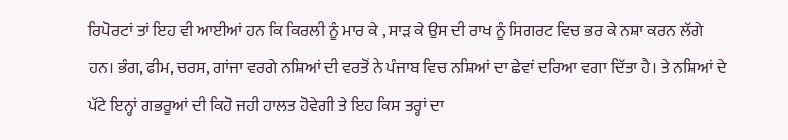ਰਿਪੋਰਟਾਂ ਤਾਂ ਇਹ ਵੀ ਆਈਆਂ ਹਨ ਕਿ ਕਿਰਲੀ ਨੂੰ ਮਾਰ ਕੇ , ਸਾੜ ਕੇ ਉਸ ਦੀ ਰਾਖ ਨੂੰ ਸਿਗਰਟ ਵਿਚ ਭਰ ਕੇ ਨਸ਼ਾ ਕਰਨ ਲੱਗੇ ਹਨ। ਭੰਗ, ਫੀਮ, ਚਰਸ, ਗਾਂਜਾ ਵਰਗੇ ਨਸ਼ਿਆਂ ਦੀ ਵਰਤੋਂ ਨੇ ਪੰਜਾਬ ਵਿਚ ਨਸ਼ਿਆਂ ਦਾ ਛੇਵਾਂ ਦਰਿਆ ਵਗਾ ਦਿੱਤਾ ਹੈ। ਤੇ ਨਸ਼ਿਆਂ ਦੇ ਪੱਟੇ ਇਨ੍ਹਾਂ ਗਭਰੂਆਂ ਦੀ ਕਿਹੋ ਜਹੀ ਹਾਲਤ ਹੋਵੇਗੀ ਤੇ ਇਹ ਕਿਸ ਤਰ੍ਹਾਂ ਦਾ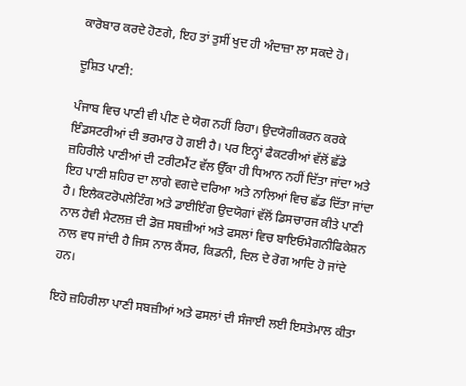ਕਾਰੋਬਾਰ ਕਰਦੇ ਹੋਣਗੇ, ਇਹ ਤਾਂ ਤੁਸੀਂ ਖੁਦ ਹੀ ਅੰਦਾਜ਼ਾ ਲਾ ਸਕਦੇ ਹੋ।

ਦੂਸ਼ਿਤ ਪਾਣੀ:

ਪੰਜਾਬ ਵਿਚ ਪਾਣੀ ਵੀ ਪੀਣ ਦੇ ਯੋਗ ਨਹੀਂ ਰਿਹਾ। ਉਦਯੋਗੀਕਰਨ ਕਰਕੇ ਇੰਡਸਟਰੀਆਂ ਦੀ ਭਰਮਾਰ ਹੋ ਗਈ ਹੈ। ਪਰ ਇਨ੍ਹਾਂ ਫੈਕਟਰੀਆਂ ਵੱਲੋਂ ਛੱਡੇ ਜ਼ਹਿਰੀਲੇ ਪਾਣੀਆਂ ਦੀ ਟਰੀਟਮੈਂਟ ਵੱਲ ਉੱਕਾ ਹੀ ਧਿਆਨ ਨਹੀਂ ਦਿੱਤਾ ਜਾਂਦਾ ਅਤੇ ਇਹ ਪਾਣੀ ਸ਼ਹਿਰ ਦਾ ਲਾਗੇ ਵਗਦੇ ਦਰਿਆ ਅਤੇ ਨਾਲਿਆਂ ਵਿਚ ਛੱਡ ਦਿੱਤਾ ਜਾਂਦਾ ਹੈ। ਇਲੈਕਟਰੋਪਲੇਟਿੰਗ ਅਤੇ ਡਾਈਇੰਗ ਉਦਯੋਗਾਂ ਵੱਲੋਂ ਡਿਸਚਾਰਜ ਕੀਤੇ ਪਾਣੀ ਨਾਲ ਹੈਵੀ ਮੈਟਲਜ਼ ਦੀ ਡੋਜ਼ ਸਬਜ਼ੀਆਂ ਅਤੇ ਫਸਲਾਂ ਵਿਚ ਬਾਇਓਮੈਗਨੀਫਿਕੇਸ਼ਨ ਨਾਲ ਵਧ ਜਾਂਦੀ ਹੈ ਜਿਸ ਨਾਲ ਕੈਂਸਰ, ਕਿਡਨੀ, ਦਿਲ ਦੇ ਰੋਗ ਆਦਿ ਹੋ ਜਾਂਦੇ ਹਨ।

ਇਹੋ ਜ਼ਹਿਰੀਲਾ ਪਾਣੀ ਸਬਜ਼ੀਆਂ ਅਤੇ ਫਸਲਾਂ ਦੀ ਸੰਜਾਈ ਲਈ ਇਸਤੇਮਾਲ ਕੀਤਾ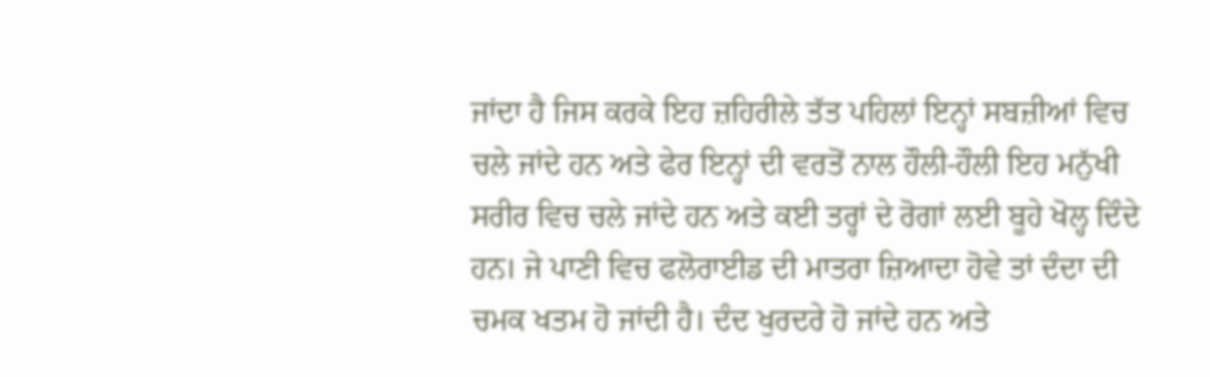ਜਾਂਦਾ ਹੈ ਜਿਸ ਕਰਕੇ ਇਹ ਜ਼ਹਿਰੀਲੇ ਤੱਤ ਪਹਿਲਾਂ ਇਨ੍ਹਾਂ ਸਬਜ਼ੀਆਂ ਵਿਚ ਚਲੇ ਜਾਂਦੇ ਹਨ ਅਤੇ ਫੇਰ ਇਨ੍ਹਾਂ ਦੀ ਵਰਤੋਂ ਨਾਲ ਹੌਲੀ-ਹੌਲੀ ਇਹ ਮਨੁੱਖੀ ਸਰੀਰ ਵਿਚ ਚਲੇ ਜਾਂਦੇ ਹਨ ਅਤੇ ਕਈ ਤਰ੍ਹਾਂ ਦੇ ਰੋਗਾਂ ਲਈ ਬੂਹੇ ਖੋਲ੍ਹ ਦਿੰਦੇ ਹਨ। ਜੇ ਪਾਣੀ ਵਿਚ ਫਲੋਰਾਈਡ ਦੀ ਮਾਤਰਾ ਜ਼ਿਆਦਾ ਹੋਵੇ ਤਾਂ ਦੰਦਾ ਦੀ ਚਮਕ ਖਤਮ ਹੋ ਜਾਂਦੀ ਹੈ। ਦੰਦ ਖੁਰਦਰੇ ਹੋ ਜਾਂਦੇ ਹਨ ਅਤੇ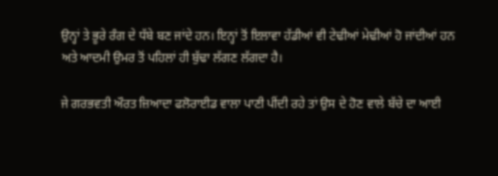ਉਨ੍ਹਾਂ ਤੇ ਭੂਰੇ ਰੰਗ ਦੇ ਧੱਬੇ ਬਣ ਜਾਂਦੇ ਹਨ। ਇਨ੍ਹਾਂ ਤੋਂ ਇਲਾਵਾ ਹੱਡੀਆਂ ਵੀ ਟੇਢੀਆਂ ਮੇਢੀਆਂ ਹੋ ਜਾਂਦੀਆਂ ਹਨ ਅਤੇ ਆਦਮੀ ਉਮਰ ਤੋਂ ਪਹਿਲਾਂ ਹੀ ਬੁੱਢਾ ਲੱਗਣ ਲੱਗਦਾ ਹੈ।

ਜੇ ਗਰਭਵਤੀ ਔਰਤ ਜ਼ਿਆਦਾ ਫਲੋਰਾਈਡ ਵਾਲਾ ਪਾਣੀ ਪੀਂਦੀ ਰਹੇ ਤਾਂ ਉਸ ਦੇ ਹੋਣ ਵਾਲੇ ਬੱਚੇ ਦਾ ਆਈ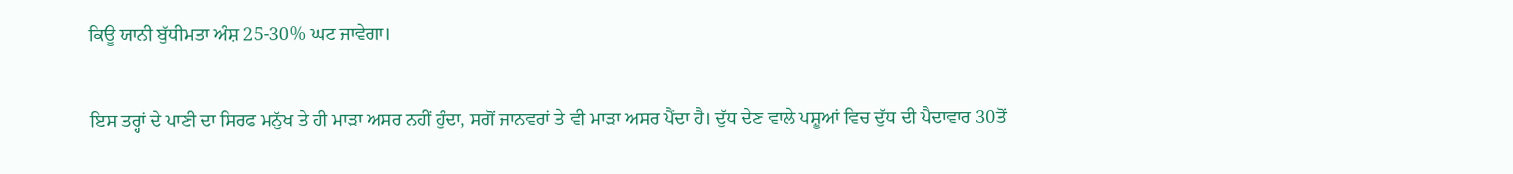ਕਿਊ ਯਾਨੀ ਬੁੱਧੀਮਤਾ ਅੰਸ਼ 25-30% ਘਟ ਜਾਵੇਗਾ।

ਇਸ ਤਰ੍ਹਾਂ ਦੇ ਪਾਣੀ ਦਾ ਸਿਰਫ ਮਨੁੱਖ ਤੇ ਹੀ ਮਾੜਾ ਅਸਰ ਨਹੀਂ ਹੁੰਦਾ, ਸਗੋਂ ਜਾਨਵਰਾਂ ਤੇ ਵੀ ਮਾੜਾ ਅਸਰ ਪੈਂਦਾ ਹੈ। ਦੁੱਧ ਦੇਣ ਵਾਲੇ ਪਸ਼ੂਆਂ ਵਿਚ ਦੁੱਧ ਦੀ ਪੈਦਾਵਾਰ 30ਤੋਂ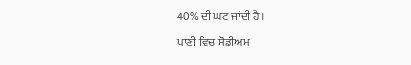40% ਦੀ ਘਟ ਜਾਂਦੀ ਹੈ।

ਪਾਣੀ ਵਿਚ ਸੋਡੀਅਮ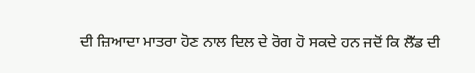ਦੀ ਜ਼ਿਆਦਾ ਮਾਤਰਾ ਹੋਣ ਨਾਲ ਦਿਲ ਦੇ ਰੋਗ ਹੋ ਸਕਦੇ ਹਨ ਜਦੋਂ ਕਿ ਲੈੱਡ ਦੀ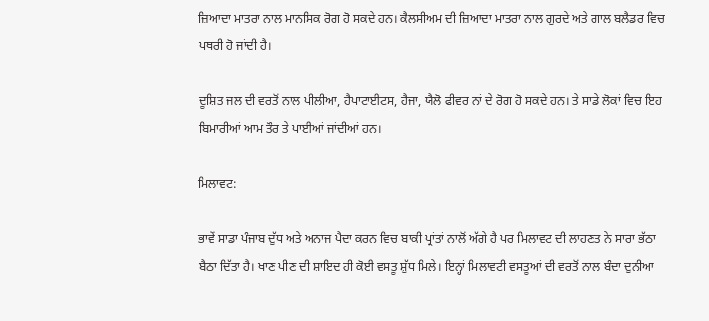ਜ਼ਿਆਦਾ ਮਾਤਰਾ ਨਾਲ ਮਾਨਸਿਕ ਰੋਗ ਹੋ ਸਕਦੇ ਹਨ। ਕੈਲਸੀਅਮ ਦੀ ਜ਼ਿਆਦਾ ਮਾਤਰਾ ਨਾਲ ਗੁਰਦੇ ਅਤੇ ਗਾਲ ਬਲੈਡਰ ਵਿਚ ਪਥਰੀ ਹੋ ਜਾਂਦੀ ਹੈ।

ਦੂਸ਼ਿਤ ਜਲ ਦੀ ਵਰਤੋਂ ਨਾਲ ਪੀਲੀਆ, ਹੈਪਾਟਾਈਟਸ, ਹੈਜਾ, ਯੈਲੋ ਫੀਵਰ ਨਾਂ ਦੇ ਰੋਗ ਹੋ ਸਕਦੇ ਹਨ। ਤੇ ਸਾਡੇ ਲੋਕਾਂ ਵਿਚ ਇਹ ਬਿਮਾਰੀਆਂ ਆਮ ਤੌਰ ਤੇ ਪਾਈਆਂ ਜਾਂਦੀਆਂ ਹਨ।

ਮਿਲਾਵਟ:

ਭਾਵੇਂ ਸਾਡਾ ਪੰਜਾਬ ਦੁੱਧ ਅਤੇ ਅਨਾਜ ਪੈਦਾ ਕਰਨ ਵਿਚ ਬਾਕੀ ਪ੍ਰਾਂਤਾਂ ਨਾਲੋਂ ਅੱਗੇ ਹੈ ਪਰ ਮਿਲਾਵਟ ਦੀ ਲਾਹਣਤ ਨੇ ਸਾਰਾ ਭੱਠਾ ਬੈਠਾ ਦਿੱਤਾ ਹੈ। ਖਾਣ ਪੀਣ ਦੀ ਸ਼ਾਇਦ ਹੀ ਕੋਈ ਵਸਤੂ ਸ਼ੁੱਧ ਮਿਲੇ। ਇਨ੍ਹਾਂ ਮਿਲਾਵਟੀ ਵਸਤੂਆਂ ਦੀ ਵਰਤੋਂ ਨਾਲ ਬੰਦਾ ਦੁਨੀਆ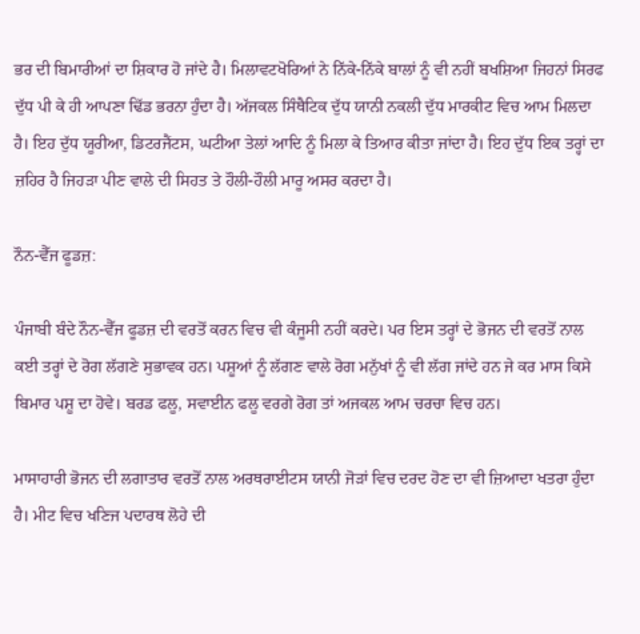ਭਰ ਦੀ ਬਿਮਾਰੀਆਂ ਦਾ ਸ਼ਿਕਾਰ ਹੋ ਜਾਂਦੇ ਹੈ। ਮਿਲਾਵਟਖੋਰਿਆਂ ਨੇ ਨਿੱਕੇ-ਨਿੱਕੇ ਬਾਲਾਂ ਨੂੰ ਵੀ ਨਹੀਂ ਬਖਸ਼ਿਆ ਜਿਹਨਾਂ ਸਿਰਫ ਦੁੱਧ ਪੀ ਕੇ ਹੀ ਆਪਣਾ ਢਿੱਡ ਭਰਨਾ ਹੁੰਦਾ ਹੈ। ਅੱਜਕਲ ਸਿੰਥੈਟਿਕ ਦੁੱਧ ਯਾਨੀ ਨਕਲੀ ਦੁੱਧ ਮਾਰਕੀਟ ਵਿਚ ਆਮ ਮਿਲਦਾ ਹੈ। ਇਹ ਦੁੱਧ ਯੂਰੀਆ, ਡਿਟਰਜੈਂਟਸ, ਘਟੀਆ ਤੇਲਾਂ ਆਦਿ ਨੂੰ ਮਿਲਾ ਕੇ ਤਿਆਰ ਕੀਤਾ ਜਾਂਦਾ ਹੈ। ਇਹ ਦੁੱਧ ਇਕ ਤਰ੍ਹਾਂ ਦਾ ਜ਼ਹਿਰ ਹੈ ਜਿਹੜਾ ਪੀਣ ਵਾਲੇ ਦੀ ਸਿਹਤ ਤੇ ਹੌਲੀ-ਹੌਲੀ ਮਾਰੂ ਅਸਰ ਕਰਦਾ ਹੈ।

ਨੌਨ-ਵੈੱਜ ਫੂਡਜ਼:

ਪੰਜਾਬੀ ਬੰਦੇ ਨੌਨ-ਵੈੱਜ ਫੂਡਜ਼ ਦੀ ਵਰਤੋਂ ਕਰਨ ਵਿਚ ਵੀ ਕੰਜੂਸੀ ਨਹੀਂ ਕਰਦੇ। ਪਰ ਇਸ ਤਰ੍ਹਾਂ ਦੇ ਭੋਜਨ ਦੀ ਵਰਤੋਂ ਨਾਲ ਕਈ ਤਰ੍ਹਾਂ ਦੇ ਰੋਗ ਲੱਗਣੇ ਸੁਭਾਵਕ ਹਨ। ਪਸ਼ੂਆਂ ਨੂੰ ਲੱਗਣ ਵਾਲੇ ਰੋਗ ਮਨੁੱਖਾਂ ਨੂੰ ਵੀ ਲੱਗ ਜਾਂਦੇ ਹਨ ਜੇ ਕਰ ਮਾਸ ਕਿਸੇ ਬਿਮਾਰ ਪਸ਼ੂ ਦਾ ਹੋਵੇ। ਬਰਡ ਫਲੂ, ਸਵਾਈਨ ਫਲੂ ਵਰਗੇ ਰੋਗ ਤਾਂ ਅਜਕਲ ਆਮ ਚਰਚਾ ਵਿਚ ਹਨ।

ਮਾਸਾਹਾਰੀ ਭੋਜਨ ਦੀ ਲਗਾਤਾਰ ਵਰਤੋਂ ਨਾਲ ਅਰਥਰਾਈਟਸ ਯਾਨੀ ਜੋੜਾਂ ਵਿਚ ਦਰਦ ਹੋਣ ਦਾ ਵੀ ਜ਼ਿਆਦਾ ਖਤਰਾ ਹੁੰਦਾ ਹੈ। ਮੀਟ ਵਿਚ ਖਣਿਜ ਪਦਾਰਥ ਲੋਹੇ ਦੀ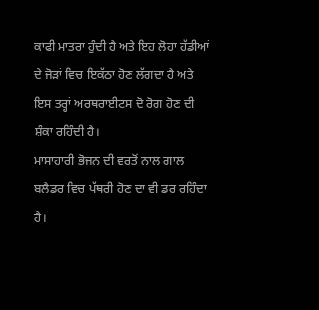ਕਾਫੀ ਮਾਤਰਾ ਹੁੰਦੀ ਹੈ ਅਤੇ ਇਹ ਲੋਹਾ ਹੱਡੀਆਂ ਦੇ ਜੋੜਾਂ ਵਿਚ ਇਕੱਠਾ ਹੋਣ ਲੱਗਦਾ ਹੈ ਅਤੇ ਇਸ ਤਰ੍ਹਾਂ ਅਰਥਰਾਈਟਸ ਦੋ ਰੋਗ ਹੋਣ ਦੀ ਸ਼ੰਕਾ ਰਹਿੰਦੀ ਹੈ।
ਮਾਸਾਹਾਰੀ ਭੋਜਨ ਦੀ ਵਰਤੋਂ ਨਾਲ ਗਾਲ ਬਲੈਡਰ ਵਿਚ ਪੱਥਰੀ ਹੋਣ ਦਾ ਵੀ ਡਰ ਰਹਿੰਦਾ ਹੈ।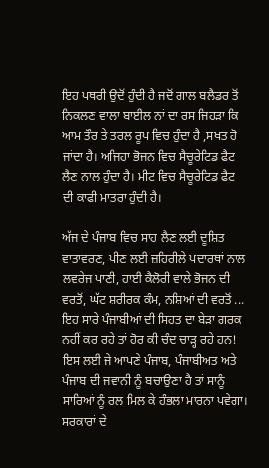ਇਹ ਪਥਰੀ ਉਦੋਂ ਹੁੰਦੀ ਹੈ ਜਦੋਂ ਗਾਲ ਬਲੈਡਰ ਤੋਂ ਨਿਕਲਣ ਵਾਲਾ ਬਾਈਲ ਨਾਂ ਦਾ ਰਸ ਜਿਹੜਾ ਕਿ ਆਮ ਤੌਰ ਤੇ ਤਰਲ ਰੂਪ ਵਿਚ ਹੁੰਦਾ ਹੈ ,ਸਖਤ ਹੋ ਜਾਂਦਾ ਹੈ। ਅਜਿਹਾ ਭੋਜਨ ਵਿਚ ਸੈਚੂਰੇਟਿਡ ਫੈਟ ਲੈਣ ਨਾਲ ਹੁੰਦਾ ਹੈ। ਮੀਟ ਵਿਚ ਸੈਚੂਰੇਟਿਡ ਫੈਟ ਦੀ ਕਾਫੀ ਮਾਤਰਾ ਹੁੰਦੀ ਹੈ।

ਅੱਜ ਦੇ ਪੰਜਾਬ ਵਿਚ ਸਾਹ ਲੈਣ ਲਈ ਦੂਸ਼ਿਤ ਵਾਤਾਵਰਣ, ਪੀਣ ਲਈ ਜ਼ਹਿਰੀਲੇ ਪਦਾਰਥਾਂ ਨਾਲ ਲਵਰੇਜ ਪਾਣੀ, ਹਾਈ ਕੈਲੋਰੀ ਵਾਲੇ ਭੋਜਨ ਦੀ ਵਰਤੋਂ, ਘੱਟ ਸ਼ਰੀਰਕ ਕੰਮ, ਨਸ਼ਿਆਂ ਦੀ ਵਰਤੋਂ ... ਇਹ ਸਾਰੇ ਪੰਜਾਬੀਆਂ ਦੀ ਸਿਹਤ ਦਾ ਬੇੜਾ ਗਰਕ ਨਹੀਂ ਕਰ ਰਹੇ ਤਾਂ ਹੋਰ ਕੀ ਚੰਦ ਚਾੜ੍ਹ ਰਹੇ ਹਨ! ਇਸ ਲਈ ਜੇ ਆਪਣੇ ਪੰਜਾਬ, ਪੰਜਾਬੀਅਤ ਅਤੇ ਪੰਜਾਬ ਦੀ ਜਵਾਨੀ ਨੂੰ ਬਚਾਉਣਾ ਹੈ ਤਾਂ ਸਾਨੂੰ ਸਾਰਿਆਂ ਨੂੰ ਰਲ ਮਿਲ ਕੇ ਹੰਭਲਾ ਮਾਰਨਾ ਪਵੇਗਾ। ਸਰਕਾਰਾਂ ਦੇ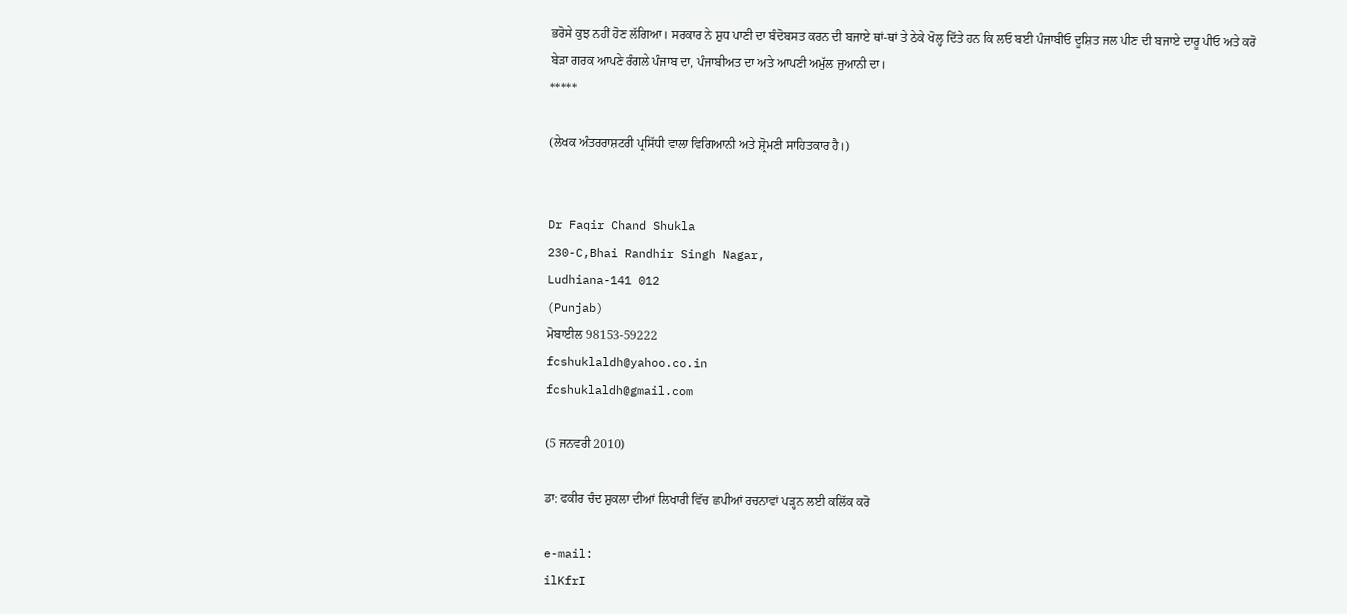ਭਰੋਸੇ ਕੁਝ ਨਹੀਂ ਹੋਣ ਲੱਗਿਆ। ਸਰਕਾਰ ਨੇ ਸ਼ੁਧ ਪਾਣੀ ਦਾ ਬੰਦੋਬਸਤ ਕਰਨ ਦੀ ਬਜਾਏ ਥਾਂ-ਥਾਂ ਤੇ ਠੇਕੇ ਖੋਲ੍ਹ ਦਿੱਤੇ ਹਨ ਕਿ ਲਓ ਬਈ ਪੰਜਾਬੀਓ ਦੂਸ਼ਿਤ ਜਲ ਪੀਣ ਦੀ ਬਜਾਏ ਦਾਰੂ ਪੀਓ ਅਤੇ ਕਰੋ ਬੇੜਾ ਗਰਕ ਆਪਣੇ ਰੰਗਲੇ ਪੰਜਾਬ ਦਾ, ਪੰਜਾਬੀਅਤ ਦਾ ਅਤੇ ਆਪਣੀ ਅਮੁੱਲ ਜੁਆਨੀ ਦਾ।
*****

(ਲੇਖਕ ਅੰਤਰਰਾਸ਼ਟਰੀ ਪ੍ਰਸਿੱਧੀ ਵਾਲਾ ਵਿਗਿਆਨੀ ਅਤੇ ਸ਼੍ਰੋਮਣੀ ਸਾਹਿਤਕਾਰ ਹੈ।)


Dr Faqir Chand Shukla
230-C,Bhai Randhir Singh Nagar,
Ludhiana-141 012
(Punjab)
ਮੋਬਾਈਲ 98153-59222
fcshuklaldh@yahoo.co.in
fcshuklaldh@gmail.com

(5 ਜਨਵਰੀ 2010)

ਡਾ: ਫਕੀਰ ਚੰਦ ਸ਼ੁਕਲਾ ਦੀਆਂ ਲਿਖਾਰੀ ਵਿੱਚ ਛਪੀਆਂ ਰਚਨਾਵਾਂ ਪੜ੍ਹਨ ਲਈ ਕਲਿੱਕ ਕਰੋ

e-mail:
ilKfrI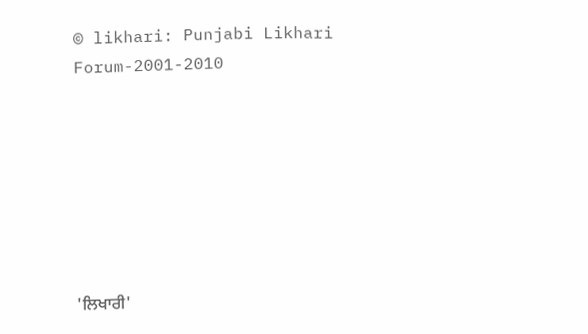© likhari: Punjabi Likhari Forum-2001-2010







'ਲਿਖਾਰੀ'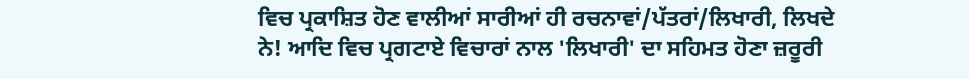ਵਿਚ ਪ੍ਰਕਾਸ਼ਿਤ ਹੋਣ ਵਾਲੀਆਂ ਸਾਰੀਆਂ ਹੀ ਰਚਨਾਵਾਂ/ਪੱਤਰਾਂ/ਲਿਖਾਰੀ, ਲਿਖਦੇ ਨੇ! ਆਦਿ ਵਿਚ ਪ੍ਰਗਟਾਏ ਵਿਚਾਰਾਂ ਨਾਲ 'ਲਿਖਾਰੀ' ਦਾ ਸਹਿਮਤ ਹੋਣਾ ਜ਼ਰੂਰੀ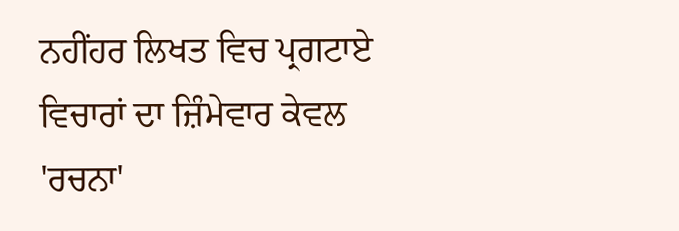ਨਹੀਂਹਰ ਲਿਖਤ ਵਿਚ ਪ੍ਰਗਟਾਏ ਵਿਚਾਰਾਂ ਦਾ ਜ਼ਿੰਮੇਵਾਰ ਕੇਵਲ 'ਰਚਨਾ'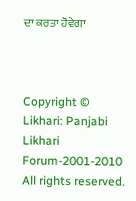ਦਾ ਕਰਤਾ ਹੋਵੇਗਾ



Copyright © Likhari: Panjabi Likhari Forum-2001-2010 All rights reserved.